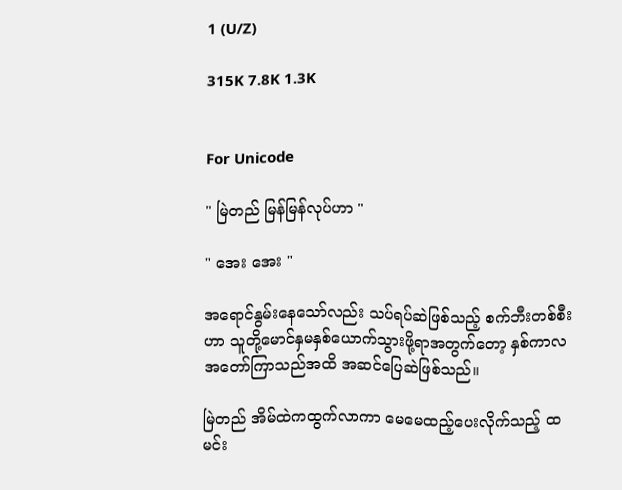1 (U/Z)

315K 7.8K 1.3K


For Unicode

" မြဲတည် မြန်မြန်လုပ်ဟာ "

" အေး အေး "

အရောင်နွမ်းနေသော်လည်း သပ်ရပ်ဆဲဖြစ်သည့် စက်ဘီးတစ်စီးဟာ သူတို့မောင်နှမနှစ်ယောက်သွားဖို့ရာအတွက်တော့ နှစ်ကာလအတော်ကြာသည်အထိ အဆင်ပြေဆဲဖြစ်သည်။

မြဲတည် အိမ်ထဲကထွက်လာကာ မေမေထည့်ပေးလိုက်သည့် ထမင်း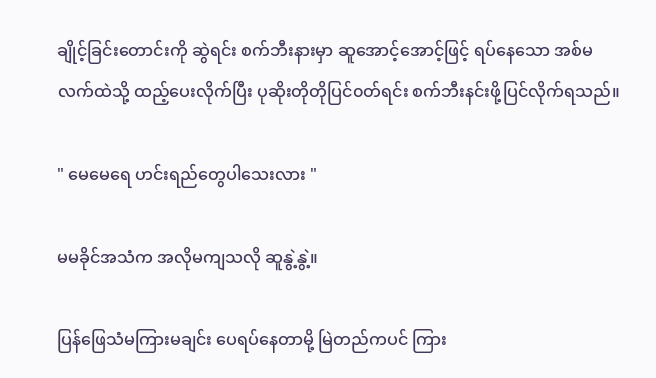ချိုင့်ခြင်းတောင်းကို ဆွဲရင်း စက်ဘီးနားမှာ ဆူအောင့်အောင့်ဖြင့် ရပ်နေသော အစ်မလက်ထဲသို့ ထည့်ပေးလိုက်ပြီး ပုဆိုးတိုတိုပြင်၀တ်ရင်း စက်ဘီးနင်းဖို့ပြင်လိုက်ရသည်။

" မေမေရေ ဟင်းရည်တွေပါသေးလား "

မမခိုင်အသံက အလိုမကျသလို ဆူနွဲ့နွဲ့။

ပြန်ဖြေသံမကြားမချင်း ပေရပ်နေတာမို့ မြဲတည်ကပင် ကြား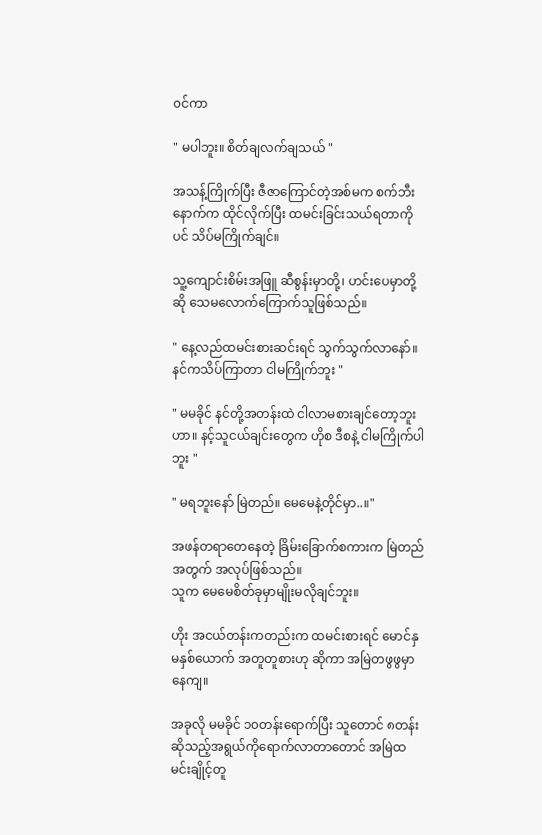၀င်ကာ

" မပါဘူး။ စိတ်ချလက်ချသယ် "

အသန့်ကြိုက်ပြီး ဇီဇာကြောင်တဲ့အစ်မက စက်ဘီးနောက်က ထိုင်လိုက်ပြီး ထမင်းခြင်းသယ်ရတာကိုပင် သိပ်မကြိုက်ချင်။

သူ့ကျောင်းစိမ်းအဖြူ ဆီစွန်းမှာတို့၊ ဟင်းပေမှာတို့ဆို သေမလောက်ကြောက်သူဖြစ်သည်။

" နေ့လည်ထမင်းစားဆင်းရင် သွက်သွက်လာနော်။ နင်ကသိပ်ကြာတာ ငါမကြိုက်ဘူး "

" မမခိုင် နင်တို့အတန်းထဲ ငါလာမစားချင်တော့ဘူးဟာ။ နင့်သူငယ်ချင်းတွေက ဟိုစ ဒီစနဲ့ ငါမကြိုက်ပါဘူး "

" မရဘူးနော် မြဲတည်။ မေမေနဲ့တိုင်မှာ..။"

အဖန်တရာတေနေတဲ့ ခြိမ်းခြောက်စကားက မြဲတည် အတွက် အလုပ်ဖြစ်သည်။
သူက မေမေစိတ်ခုမှာမျိုးမလိုချင်ဘူး။

ဟိုး အငယ်တန်းကတည်းက ထမင်းစားရင် မောင်နှမနှစ်ယောက် အတူတူစားဟု ဆိုကာ အမြဲတဖွဖွမှာနေကျ။

အခုလို မမခိုင် ၁၀တန်းရောက်ပြီး သူတောင် ၈တန်းဆိုသည့်အရွယ်ကိုရောက်လာတာတောင် အမြဲထမင်းချိုင့်တူ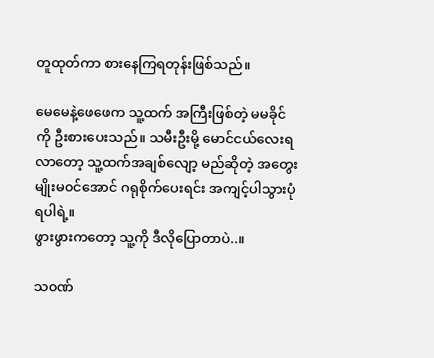တူထုတ်ကာ စား‌နေကြရတုန်းဖြစ်သည်။

မေမေနဲ့ဖေဖေက သူ့ထက် အကြီးဖြစ်တဲ့ မမခိုင်ကို ဦးစားပေးသည်။ သမီးဦးမို့ မောင်ငယ်လေးရလာတော့ သူ့ထက်အချစ်လျော့ မည်ဆိုတဲ့ အတွေးမျိုးမ၀င်အောင် ဂရုစိုက်ပေးရင်း အကျင့်ပါသွားပုံရပါရဲ့။
ဖွားဖွားကတော့ သူ့ကို ဒီလိုပြောတာပဲ..။

သ၀ဏ်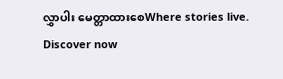လွှာပါး မေတ္တာထားစေWhere stories live. Discover now